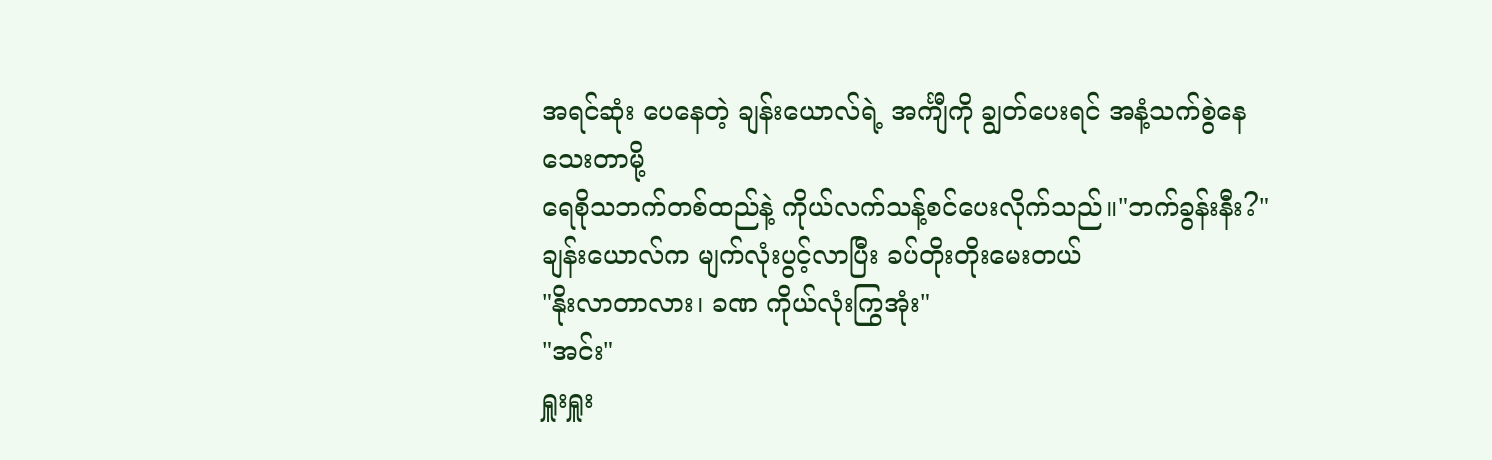အရင်ဆုံး ပေနေတဲ့ ချန်းယောလ်ရဲ့ အင်္ကျီကို ချွတ်ပေးရင် အနံ့သက်စွဲနေသေးတာမို့
ရေစိုသဘက်တစ်ထည်နဲ့ ကိုယ်လက်သန့်စင်ပေးလိုက်သည်။"ဘက်ခွန်းနီး?"
ချန်းယောလ်က မျက်လုံးပွင့်လာပြီး ခပ်တိုးတိုးမေးတယ်
"နိုးလာတာလား၊ ခဏ ကိုယ်လုံးကြွအုံး"
"အင်း"
ရှူးရှူး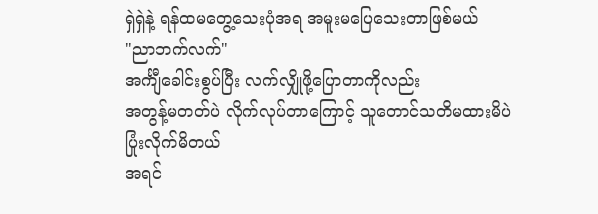ရှဲရှဲနဲ့ ရန်ထမတွေ့သေးပုံအရ အမူးမပြေသေးတာဖြစ်မယ်
"ညာဘက်လက်"
အင်္ကျီခေါင်းစွပ်ပြီး လက်လျှိုဖို့ပြောတာကိုလည်း
အတွန့်မတတ်ပဲ လိုက်လုပ်တာကြောင့် သူတောင်သတိမထားမိပဲ ပြုံးလိုက်မိတယ်
အရင်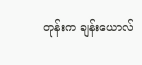တုန်းက ချန်းယောလ်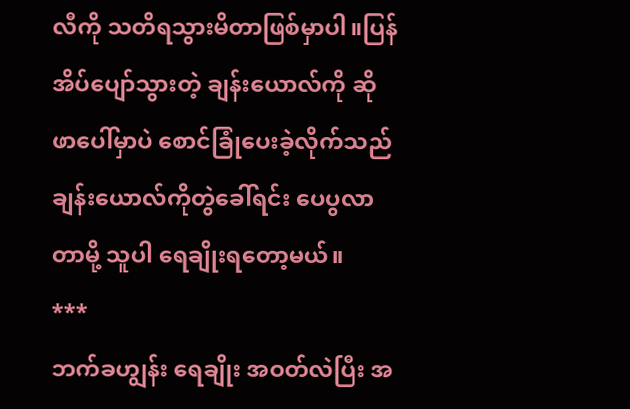လီကို သတိရသွားမိတာဖြစ်မှာပါ။ပြန်အိပ်ပျော်သွားတဲ့ ချန်းယောလ်ကို ဆိုဖာပေါ်မှာပဲ စောင်ခြုံပေးခဲ့လိုက်သည်
ချန်းယောလ်ကိုတွဲခေါ်ရင်း ပေပွလာတာမို့ သူပါ ရေချိုးရတော့မယ်။
***
ဘက်ခဟျွန်း ရေချိုး အဝတ်လဲပြီး အ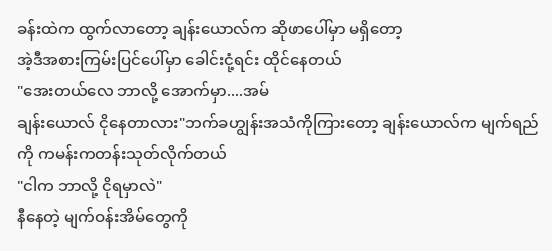ခန်းထဲက ထွက်လာတော့ ချန်းယောလ်က ဆိုဖာပေါ်မှာ မရှိတော့
အဲ့ဒီအစားကြမ်းပြင်ပေါ်မှာ ခေါင်းငုံ့ရင်း ထိုင်နေတယ်
"အေးတယ်လေ ဘာလို့ အောက်မှာ....အမ်
ချန်းယောလ် ငိုနေတာလား"ဘက်ခဟျွန်းအသံကိုကြားတော့ ချန်းယောလ်က မျက်ရည်ကို ကမန်းကတန်းသုတ်လိုက်တယ်
"ငါက ဘာလို့ ငိုရမှာလဲ"
နီနေတဲ့ မျက်ဝန်းအိမ်တွေကို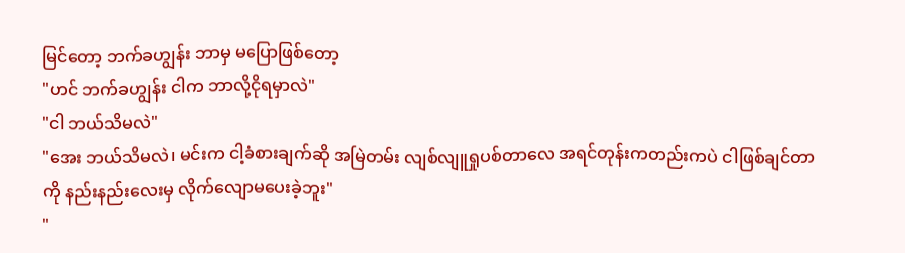မြင်တော့ ဘက်ခဟျွန်း ဘာမှ မပြောဖြစ်တော့
"ဟင် ဘက်ခဟျွန်း ငါက ဘာလို့ငိုရမှာလဲ"
"ငါ ဘယ်သိမလဲ"
"အေး ဘယ်သိမလဲ၊ မင်းက ငါ့ခံစားချက်ဆို အမြဲတမ်း လျစ်လျူရှုပစ်တာလေ အရင်တုန်းကတည်းကပဲ ငါဖြစ်ချင်တာကို နည်းနည်းလေးမှ လိုက်လျောမပေးခဲ့ဘူး"
"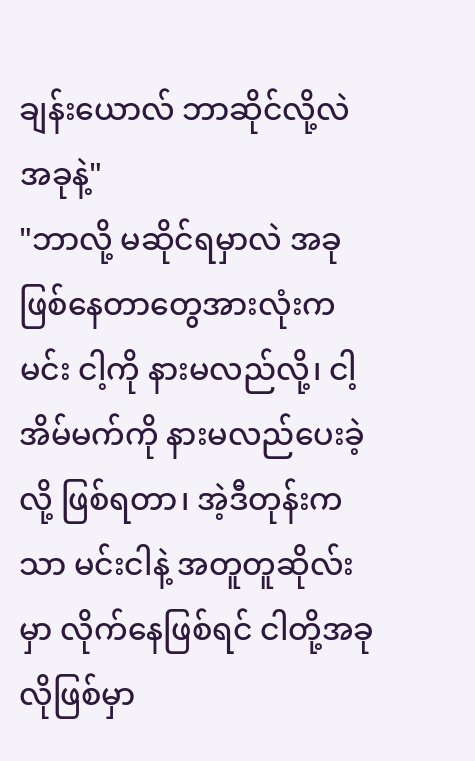ချန်းယောလ် ဘာဆိုင်လို့လဲ အခုနဲ့"
"ဘာလို့ မဆိုင်ရမှာလဲ အခုဖြစ်နေတာတွေအားလုံးက မင်း ငါ့ကို နားမလည်လို့၊ ငါ့ အိမ်မက်ကို နားမလည်ပေးခဲ့လို့ ဖြစ်ရတာ၊ အဲ့ဒီတုန်းကသာ မင်းငါနဲ့ အတူတူဆိုလ်းမှာ လိုက်နေဖြစ်ရင် ငါတို့အခုလိုဖြစ်မှာ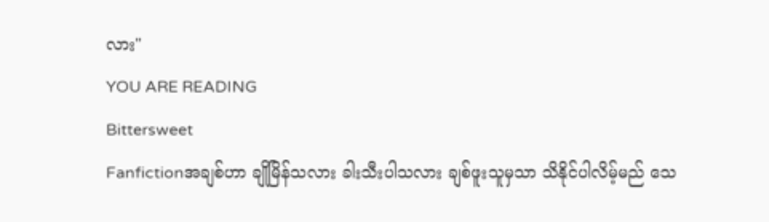လား"
YOU ARE READING
Bittersweet
Fanfictionအချစ်ဟာ ချိုမြိန်သလား ခါးသီးပါသလား ချစ်ဖူးသူမှသာ သိနိုင်ပါလိမ့်မည် သေ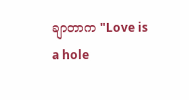ချာတာက "Love is a hole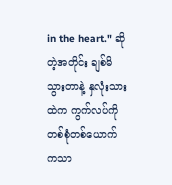in the heart." ဆိုတဲ့အတိုင်း ချစ်မိသွားတာနဲ့ နှလုံးသားထဲက ကွက်လပ်ကို တစ်စုံတစ်ယောက်ကသာ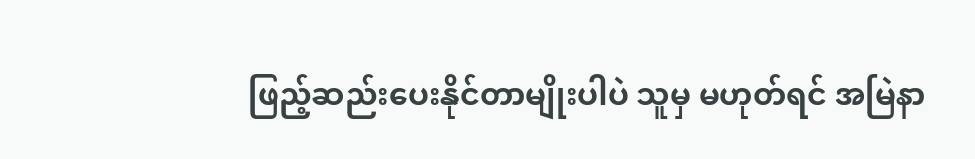ဖြည့်ဆည်းပေးနိုင်တာမျိုးပါပဲ သူမှ မဟုတ်ရင် အမြဲနာ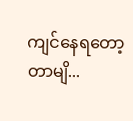ကျင်နေရတော့တာမျိ...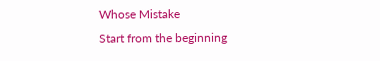Whose Mistake
Start from the beginning